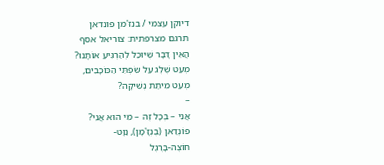דיוקן עצמי / בנז'מן פונדאן
תרגם מצרפתית: צוריאל אסף
הֲאֵין דָּבָר שֶׁיּוּכַל לְהַרְגִּיעַ אוֹתָנוּ?
מְעַט שֶׁלֶג עַל שִׂפְתֵּי הַכּוֹכָבִים,
מְעַט מִיתַת נְשִׁיקָה?
–
אֲנִי – בְּכָל זֶה – מִי הוּא אֲנִי?
פוֹנְדַאן (בֶּנְזָ'מָן), נַוָּט-
חוֹצֶה-בָּרֶגֶל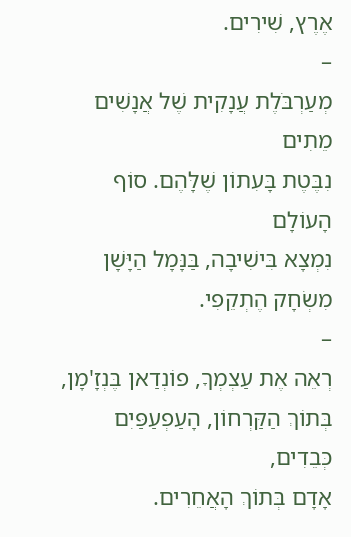אֶרֶץ, שִׁירִים.
–
מְעַרְבֹּלֶת עֲנָקִית שֶׁל אֲנָשִׁים מֵתִים
נִבֶּטֶת בָּעִתוֹן שֶׁלָּהֶם. סוֹף הָעוֹלָם
נִמְצָא בִּישִׁיבָה, בַּנָּמָל הַיָּשָׁן
מִשְׂחָק הֶתְקֵפִי.
–
רְאֵה אֶת עַצְמְךָ, פוֹנְדַאן בֶּנְזָ'מָן,
בְּתוֹךְ הַקַּרְחוֹן, הָעַפְעַפַּיִם כְּבֵדִים,
אָדָם בְּתוֹךְ הָאֲחֵרִים.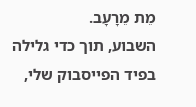מֵת מֵרָעָב.
השבוע, תוך כדי גלילה בפיד הפייסבוק שלי,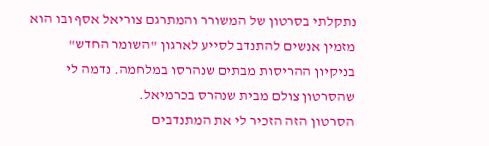נתקלתי בסרטון של המשורר והמתרגם צוריאל אסף ובו הוא מזמין אנשים להתנדב לסייע לארגון "השומר החדש" בניקיון ההריסות מבתים שנהרסו במלחמה. נדמה לי שהסרטון צולם מבית שנהרס בכרמיאל.
הסרטון הזה הזכיר לי את המתנדבים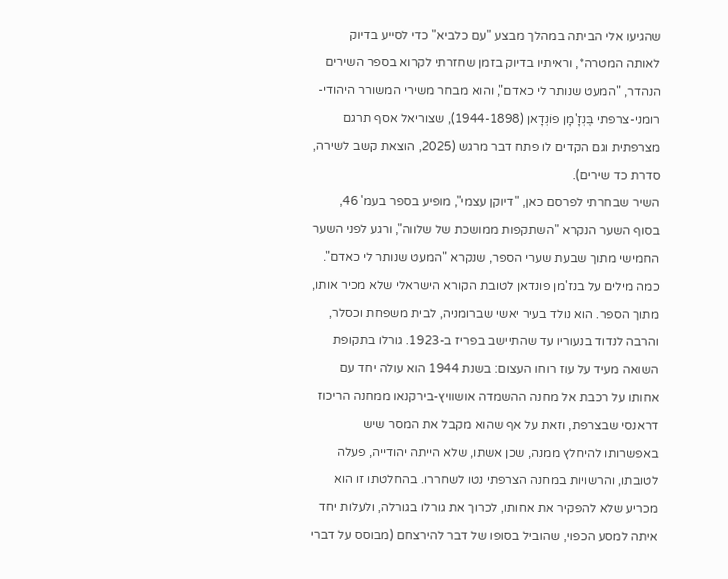שהגיעו אלי הביתה במהלך מבצע "עם כלביא" כדי לסייע בדיוק לאותה המטרה*, וראיתיו בדיוק בזמן שחזרתי לקרוא בספר השירים הנהדר, "המעט שנותר לי כאדם", והוא מבחר משירי המשורר היהודי-רומני-צרפתי בֶּנְזָ'מָן פוֹנְדָאן (1944-1898), שצוריאל אסף תרגם מצרפתית וגם הקדים לו פתח דבר מרגש (2025, הוצאת קשב לשירה, סדרת כד שירים).
השיר שבחרתי לפרסם כאן, "דיוקן עצמי", מופיע בספר בעמ' 46, בסוף השער הנקרא "השתקפות ממושכת של שלווה", ורגע לפני השער החמישי מתוך שבעת שערי הספר, שנקרא "המעט שנותר לי כאדם".
כמה מילים על בנז'מן פונדאן לטובת הקורא הישראלי שלא מכיר אותו, מתוך הספר. הוא נולד בעיר יאשי שברומניה, לבית משפחת וכסלר, והרבה לנדוד בנעוריו עד שהתיישב בפריז ב-1923. גורלו בתקופת השואה מעיד על עוז רוחו העצום: בשנת 1944 הוא עולה יחד עם אחותו על רכבת אל מחנה ההשמדה אושוויץ-בירקנאו ממחנה הריכוז דראנסי שבצרפת, וזאת על אף שהוא מקבל את המסר שיש באפשרותו להיחלץ ממנה, שכן אשתו, שלא הייתה יהודייה, פעלה לטובתו, והרשויות במחנה הצרפתי נטו לשחררו. בהחלטתו זו הוא מכריע שלא להפקיר את אחותו, לכרוך את גורלו בגורלה, ולעלות יחד איתה למסע הכפוי, שהוביל בסופו של דבר להירצחם (מבוסס על דברי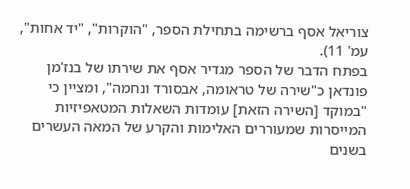צוריאל אסף ברשימה בתחילת הספר, "הוקרות", "יד אחות", עמ' 11).
בפתח הדבר של הספר מגדיר אסף את שירתו של בנז'מן פונדאן כ"שירה של טראומה, אבסורד ונחמה", ומציין כי "במוקד [השירה הזאת] עומדות השאלות המטאפיזיות המייסרות שמעוררים האלימות והקרע של המאה העשרים בשנים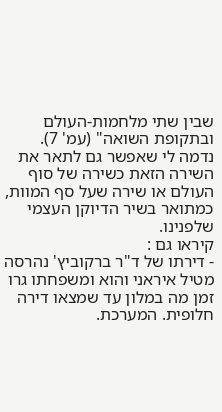שבין שתי מלחמות-העולם ובתקופת השואה" (עמ' 7).
נדמה לי שאפשר גם לתאר את השירה הזאת כשירה של סוף העולם או שירה שעל סף המוות, כמתואר בשיר הדיוקן העצמי שלפנינו.
קיראו גם :
- דירתו של ד"ר ברקוביץ' נהרסה מטיל איראני והוא ומשפחתו גרו זמן מה במלון עד שמצאו דירה חלופית. המערכת.